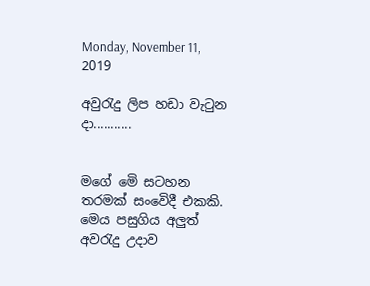Monday, November 11, 2019

අවුරැදු ලිප හඩා වැටුන දා...........


මගේ මෙි සටහන තරමක් සංවෙිදී එකකි. මෙය පසුගිය අලුත් අවරැදු උදාව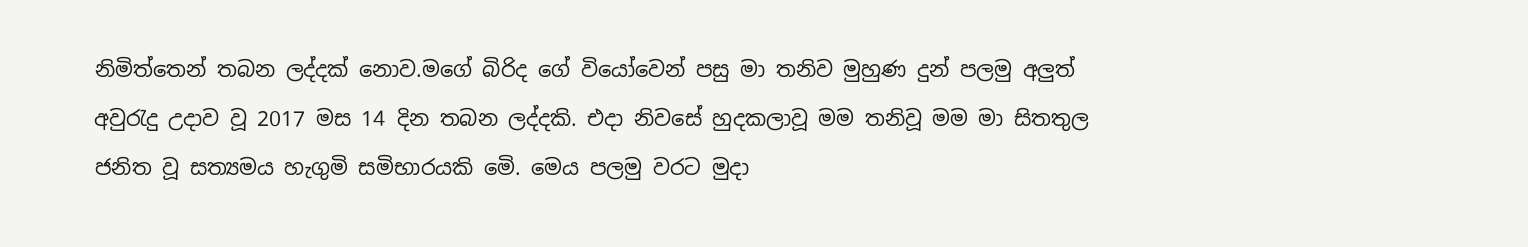නිමිත්තෙන් තබන ලද්දක් නොව.මගේ බිරිද ගේ වියෝවෙන් පසු මා තනිව මුහුණ දුන් පලමු අලුත් අවුරැදු උදාව වූ 2017 මස 14 දින තබන ලද්දකි. එදා නිවසේ හුදකලාවූ මම තනිවූ මම මා සිතතුල ජනිත වූ සත්‍යමය හැගුමි සමිභාරයකි මෙි. මෙය පලමු වරට මුදා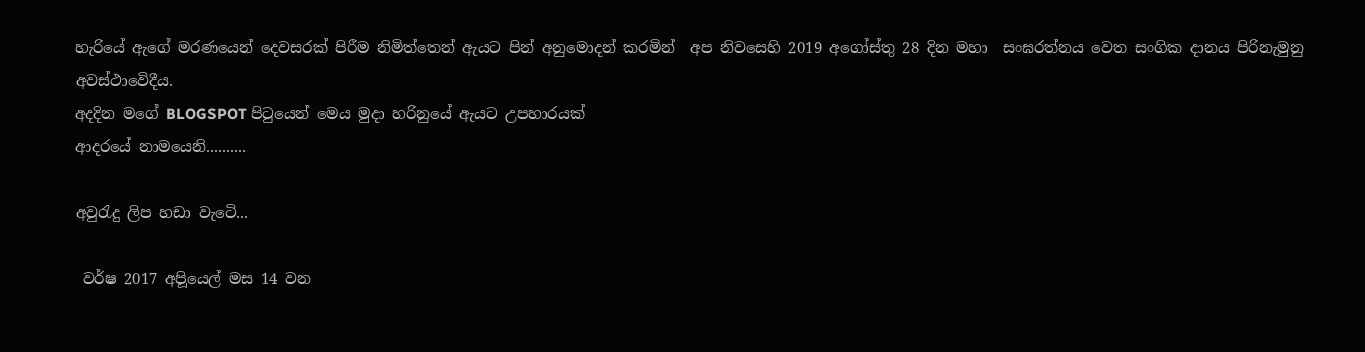හැරියේ ඇගේ මරණයෙන් දෙවසරක් පිරීම නිමිත්තෙන් ඇයට පින් අනුමොදන් කරමින්  අප නිවසෙහි 2019 අගෝස්තු 28 දින මහා  සංඝරත්නය වෙත සංගික දානය පිරිනැමුනු අවස්ථාවෙිදීය.
අදදින මගේ BLOGSPOT පිටුයෙන් මෙය මුදා හරිනුයේ ඇයට උපහාරයක්
ආදරයේ නාමයෙනි..........

අවුරැදු ලිප හඩා වැටෙි...

 වර්ෂ 2017 අපිූයෙල් මස 14 වන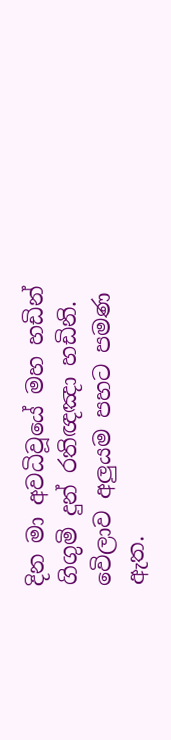දින මා අවධිවූයේ මහ හඩින් ගිගුමි දුන් රතිඥඤා හඩිනි.  වෙිලාව අලුයම පහට පමණ ඇත.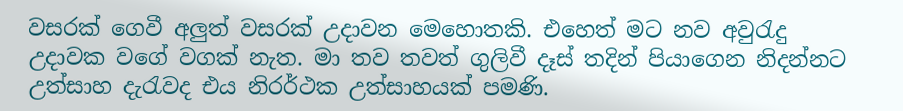වසරක් ගෙවී අලුත් වසරක් උදාවන මෙහොතකි. එහෙත් මට නව අවුරැදු උදාවක වගේ වගක් නැත. මා තව තවත් ගුලිවී දෑස් තදින් පියාගෙන නිදන්නට උත්සාහ දැරැවද එය නිරර්ථක උත්සාහයක් පමණි.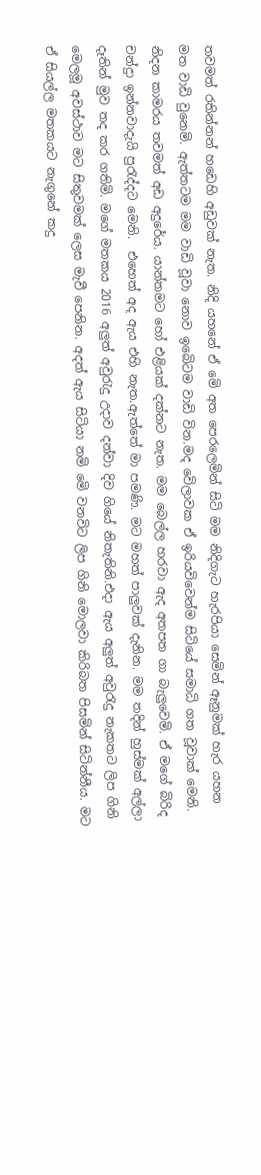තවමත් රතින්නන් හඩෙහි අඩුවක් නැත. නිදි යහනේ ඒ මෙි අත පෙරලෙමින් සිටි මම නිදිගැට හැරපියා සෙමින් ඈනුමක් හැර යහන මත වාඩි වුනෙමි. ඇත්තටම මම වාඩි වූවා නොව ඉබෙිටම වාඩි වින.මද වෙිලාවක ඒ ඉරියවිවෙන්ම සිටියේ සමාධි ගත වූවාක් මෙනි. නිදන කාමරය තවමත් අඩ අදුරේය. යාන්තමට හෝ එළියක් දක්නට නැත. මම බෙල්ල හරවා ඇද අතපත ගා බැලුවෙමි. ඒ මගේ බිරිද චන්දුා ඉන්නවාදැයි පුරැද්දට මෙනි.  එහෙත් අද ඇය එහි නැත.ඇත්තේ මා පමණි. මට මහත් පාලුවක් දැනින. මම තදින් හුස්මක් අල්ලා දෑතින් මුව තද කර ගතිමි. මගේ මතකය 2016 අලුත් අවුරැදු උදාව දන්වා දිව ගියේ නිතැතිනි.එදා ඇය අලුත් අවුරැදු නැකතට ලිප ගිනි මෙලමූ අවස්ථාව මට සිතුවමක් ලෙස මැවී පෙනින. අදත් ඇය සිටියා නමි මෙි වනවිට ලිප ගිනි මොලවා කිරිබත පිසමින් සිටින්නීය. මට ඒ සියල්ල මතකයට නැගුනේ කදු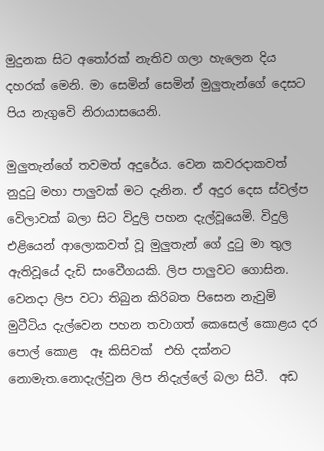මුදුනක සිට අතෝරක් නැතිව ගලා හැලෙන දිය දහරක් මෙනි. මා සෙමින් සෙමින් මුලුතැන්ගේ දෙසට පිය නැගුවෙි නිරායාසයෙනි.

මුලුතැන්ගේ තවමත් අදුරේය. වෙන කවරදාකවත් නුදුටු මහා පාලුවක් මට දැනින. ඒ අදුර දෙස ස්වල්ප වෙිලාවක් බලා සිට විදුලි පහන දැල්වූයෙමි. විදුලි එළියෙන් ආලොකවත් වූ මුලුතැන් ගේ දුටු මා තුල ඇතිවූයේ දැඩි සංවෙීගයකි. ලිප පාලුවට ගොසින. වෙනදා ලිප වටා තිබුන කිරිබත පිසෙන නැවුමි මුටීටිය දැල්වෙන පහන තවාගත් කෙසෙල් කොළය දර පොල් කොළ  ඈ කිසිවක්  එහි දක්නට නොමැත.නොදැල්වුන ලිප නිදැල්ලේ බලා සිටී.  අඩ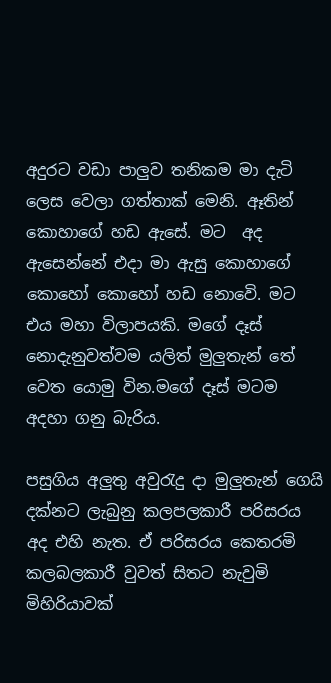අදුරට වඩා පාලුව තනිකම මා දැටි ලෙස වෙලා ගත්තාක් මෙනි. ඈතින් කොහාගේ හඩ ඇසේ. මට  අද ඇසෙන්නේ එදා මා ඇසු කොහාගේ  කොහෝ කොහෝ හඩ නොවෙි. මට එය මහා විලාපයකි. මගේ දෑස් නොදැනුවත්වම යලිත් මුලුතැන් තේ වෙත යොමු වින.මගේ දෑස් මටම අදහා ගනු බැරිය.

පසුගිය අලුතු අවුරැදු දා මුලුතැන් ගෙයි දක්නට ලැබුනු කලපලකාරී පරිසරය අද එහි නැත. ඒ පරිසරය කෙතරමි කලබලකාරී වුවත් සිතට නැවුමි මිහිරියාවක්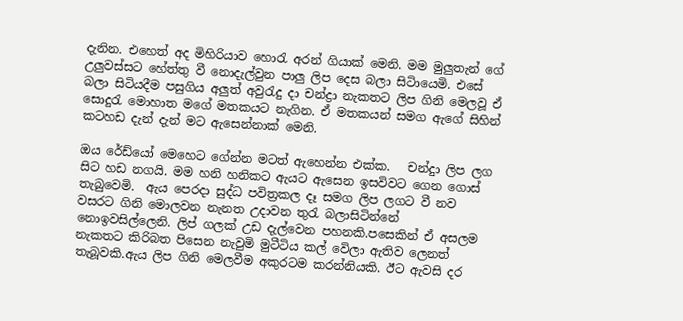දැනින. එහෙත් අද මිහිරියාව හොරැ අරන් ගියාක් මෙනි. මම මුලුතැන් ගේ උලුවස්සට හේත්තු වී නොදැල්වුන පාලු ලිප දෙස බලා සිටිායෙමි. එසේ බලා සිටියදීම පසුගිය අලුත් අවුරැදු දා චන්ද්‍රා නැකතට ලිප ගිනි මෙලවූ ඒ සොදුරැ මොහාත මගේ මතකයට නැගින. ඒ මතකයන් සමග ඇගේ සිහින් කටහඩ දැන් දැන් මට ඇසෙන්නාක් මෙනි.

ඔය රේඩ්යෝ මෙහෙට ගේන්න මටත් ඇහෙන්න එක්ක.   චන්දුා ලිප ලග සිට හඩ නගයි. මම හනි හනිකට ඇයට ඇසෙන ඉසවිවට ගෙන ගොස් තැබුවෙමි.  ඇය පෙරදා සුද්ධ පවිත්‍රකල දෑ සමග ලිප ලගට වී නව වසරට ගිනි මොලවන නැනත උදාවන තුරැ බලාසිටින්නේ නොඉවසිල්ලෙනි. ලිප් ගලක් උඩ දැල්වෙන පහනකි.පසෙකින් ඒ අසලම නැකතට කිරිබත පිසෙන නැවුමි මුටීටිය කල් වෙිලා ඇතිව ලෙනත් තැබූවකි.ඇය ලිප ගිනි මෙලවීම අකුරටම කරන්නියකි. ඊට ඇවසි දර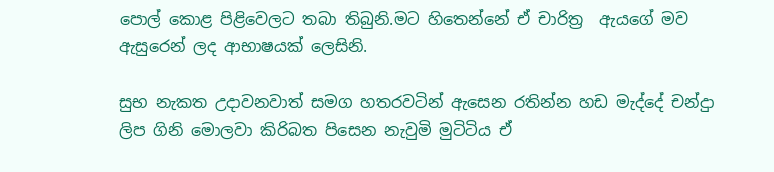පොල් ‍කොළ පිළිවෙලට තබා තිබුනි.මට හිතෙන්නේ ඒ චාරිත්‍ර  ඇයගේ මව ඇසුරෙන් ලද ආභාෂයක් ලෙසිනි.

සුභ නැකත උදාවනවාත් සමග හතරවටින් ඇසෙන රතින්න හඩ මැද්දේ චන්දුා ලිප ගිනි මොලවා කිරිබත පිසෙන නැවුමි මුටිටිය ඒ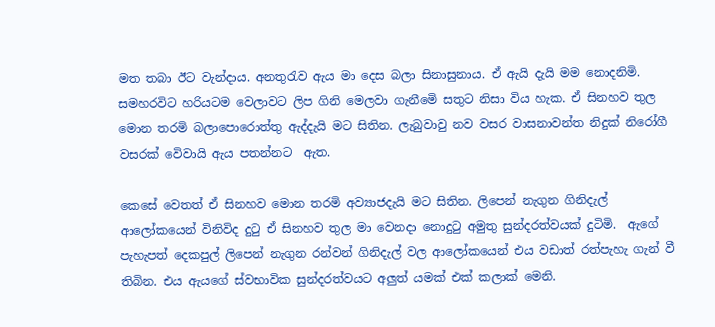මත තබා ඊට වැන්දාය. අනතුරැව ඇය මා දෙස බලා සිනාසුනාය. ඒ ඇයි දැයි මම නොදනිමි. සමහරවිට හරියටම වෙලාවට ලිප ගිනි මෙලවා ගැනීමෙි සතුට නිසා විය හැක. ඒ සිනහව තුල මොන තරමි බලාපොරොත්තු ඇද්දැයි මට සිතින. ලැබුවාවු නව වසර වාසනාවන්ත නිදුක් නිරෝගී වසරක් වෙිවායි ඇය පතන්නට  ඇත.

කෙසේ වෙතත් ඒ සිනහව මොන තරමි අව්‍යාජදැයි මට සිතින. ලිපෙන් නැගුන ගිනිදැල්  ආලෝකයෙන් විනිවිද දුටු ඒ සිනහව තුල මා වෙනදා නොදුටු අමුතු සුන්දරත්වයක් දුටිමි.  ඇගේ පැහැපත් දෙකපුල් ලිපෙන් නැගුන රන්වන් ගිනිදැල් වල ආලෝකයෙන් එය වඩාත් රත්පැහැ ගැන් වී තිබින. එය ඇයගේ ස්වභාවික සුන්දරත්වයට අලුත් යමක් එක් කලාක් මෙනි.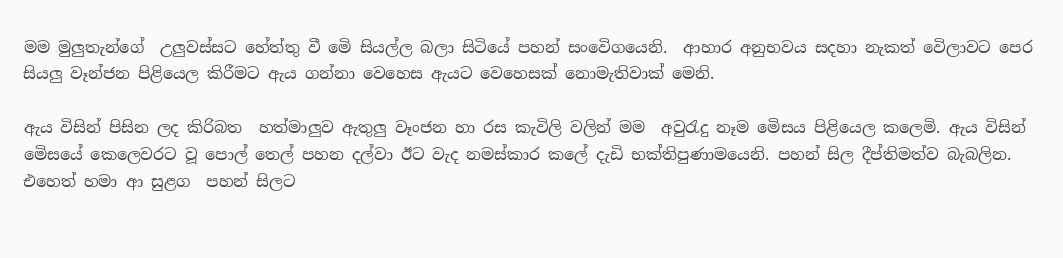මම මුලුතැන්ගේ  උලුවස්සට හේත්තු වී මෙි සියල්ල බලා සිටියේ පහන් සංවෙිගයෙනි.  ආහාර අනුභවය සදහා නැකත් වෙිලාවට පෙර සියලු වෑන්ජන පිළියෙල කිරීමට ඇය ගන්නා වෙහෙස ඇයට වෙහෙසක් නොමැතිවාක් මෙනි.

ඇය විසින් පිසින ලද කිරිබත  හත්මාලුව ඇතුලු වෑංජන හා රස කැවිලි වලින් මම  අවුරැදු නෑම මෙිසය පිළියෙල කලෙමි. ඇය විසින් මෙිසයේ ‍කෙලෙවරට වූ පොල් තෙල් පහන දල්වා ඊට වැද නමස්කාර කලේ දැඩි භක්තිපුණාමයෙනි. පහන් සිල දීප්තිමත්ව බැබලින.  එහෙත් හමා ආ සුළග  පහන් සිලට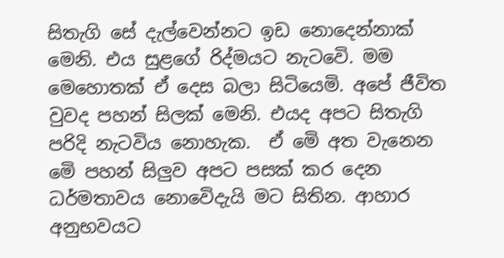සිතැගි සේ දැල්වෙන්නට ඉඩ නොදෙන්නාක් මෙනි. එය සුළගේ රිද්මයට නැටවෙි. මම මෙහොතක් ඒ දෙස බලා සිටියෙමි. අපේ ජීවිත වුවද පහන් සිලක් මෙනි. එයද අපට සිතැගි පරිදි නැටවිය නොහැක.  ඒ මෙි අත වැනෙන මෙි පහන් සිලුව අපට පසක් කර දෙන ධර්මතාවය නොවෙිදැයි මට සිතින. ආහාර අනුභවයට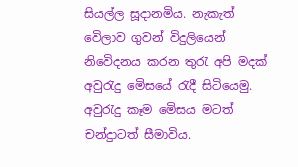සියල්ල සූදානමිය. නැකැත් වෙිලාව ගුවන් විදුලියෙන් නිවෙිදනය කරන තුරැ අපි මදක් අවුරැදු මෙිසයේ රැදී සිටියෙමු.  අවුරැදු කෑම මෙිසය මටත් චන්දුාටත් සීමාවිය.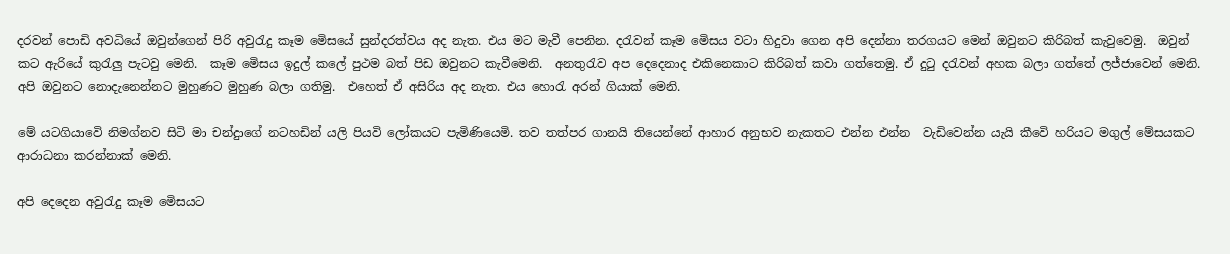දරවන් පොඩි අවධියේ ඔවුන්ගෙන් පිරි අවුරැදු කෑම මෙිසයේ සුන්දරත්වය අද නැත. එය මට මැවී පෙනින. දරැවන් කෑම මෙිසය වටා හිදුවා ගෙන අපි දෙන්නා තරගයට මෙන් ඔවුනට කිරිබත් කැවුවෙමු.  ඔවුන් කට ඇරියේ කුරැලු පැටවු මෙනි.  කෑම මෙිසය ඉදුල් කලේ පුථම බත් පිඩ ඔවුනට කැවීමෙනි.  අනතුරැව අප දෙදෙනාද එකිනෙකාට කිරිබත් කවා ගත්තෙමු. ඒ දුටු දරැවන් අහක බලා ගත්තේ ලජ්ජාවෙන් මෙනි. අපි ඔවුනට නොදැනෙන්නට මුහුණට මුහුණ බලා ගතිමු.  එහෙත් ඒ අසිරිය අද නැත. එය හොරැ අරන් ගියාක් මෙනි.

මේ යටගියාවෙි නිමග්නව සිටි මා චන්දුාගේ නටහඩින් යලි පියවි ලෝකයට පැමිණියෙමි. තව තත්පර ගානයි තියෙන්නේ ආහාර අනුභව නැකතට එන්න එන්න  වැඩිවෙන්න යැයි කීවෙි හරියට මගුල් මේසයකට ආරාධනා කරන්නාක් මෙනි.

අපි දෙදෙන අවුරැදු කෑම මෙිසයට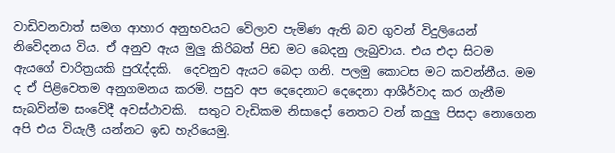වාඩිවනවාත් සමග ආහාර අනුභවයට වෙිලාව පැමිණ ඇති බව ගුවන් විදුලියෙන් නිවෙිදනය විය. ඒ අනුව ඇය මුලු කිරිබත් පිඩ මට බෙදනු ලැබුවාය. එය එදා සිටම ඇයගේ චාරිත්‍රයකි පුරැද්දකි.  දෙවනුව ඇයට බෙදා ගනි. පලමු කොටස මට කවන්නීය‍. මම ද ඒ පිළිවෙතම අනුගමනය කරමි. පසුව අප දෙදෙනාට දෙදෙනා ආශීර්වාද කර ගැනීම සැබවින්ම සංවෙිදී අවස්ථාවකි.  සතුට වැඩිකම නිසාදෝ නෙතට වන් කදුලු පිසදා නොගෙන අපි එය වියැලී යන්නට ඉඩ හැරියෙමු.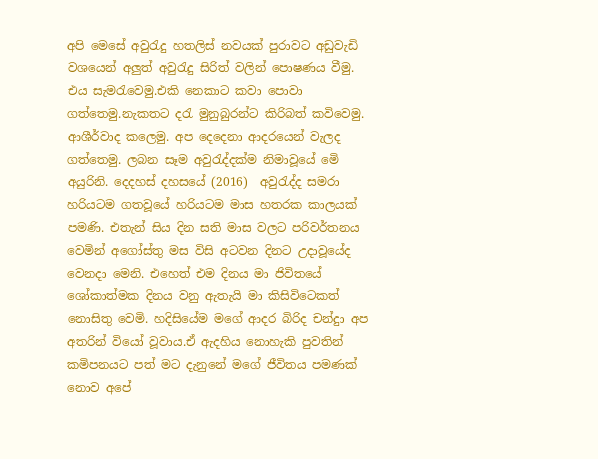අපි මෙසේ අවුරැදු හතලිස් නවයක් පුරාවට අඩුවැඩි වශයෙන් අලුත් අවුරැදු සිරිත් වලින් පොෂණය වීමු.  එය සැමරැවෙමු.එකි නෙකාට කවා පොවා ගත්තෙමු.නැකතට දරැ මුනුබුරන්ට කිරිබත් කවිවෙමු.  ආශීර්වාද කලෙමු. අප දෙදෙනා ආදරයෙන් වැලද ගත්තෙමු. ලබන සෑම අවුරැද්දක්ම නිමාවූයේ මෙි අයුරිනි. දෙදහස් දහසයේ (2016)  අවුරැද්ද සමරා හරියටම ගතවූයේ හරියටම මාස හතරක කාලයක් පමණි. එතැන් සිය දින සති මාස වලට පරිවර්තනය වෙමින් අගෝස්තු මස විසි අටවන දිනට උදාවූයේද වෙනදා මෙනි. එහෙත් එම දිනය මා ජිවිතයේ ශෝකාත්මක දිනය වනු ඇතැයි මා කිසිවිටෙකත් නොසිතු වෙමි. හදිසියේම මගේ ආදර බිරිද චන්දුා අප අතරින් වියෝ වූවාය.ඒ ඇදහිය නොහැකි පුවතින් කමිපනයට පත් මට දැනුනේ මගේ ජීවිතය පමණක් නොව අපේ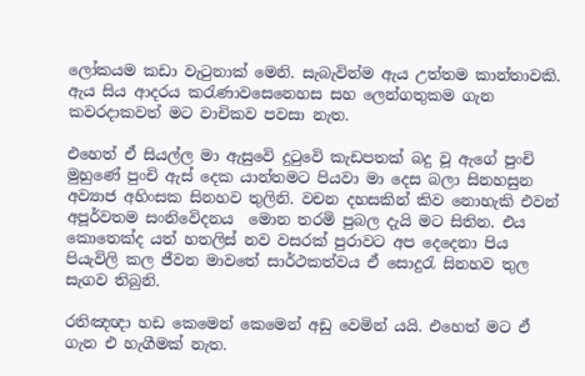ලෝකයම කඩා වැටුනාක් මෙනි. සැබැවින්ම ඇය උත්තම කාන්තාවකි.  ඇය සිය ආදරය කරැණාවසෙනෙහස සහ ලෙන්ගතුකම ගැන කවරදාකවත් මට වාචිකව පවසා නැත.

එහෙත් ඒ සියල්ල මා ඇසුවෙි දුටුවෙි කැඩපතක් බදු වූ ඇගේ පුංචි මුහුණේ පුංචි ඇස් දෙක යාන්තමට පියවා මා දෙස බලා සිනහසුන අව්‍යාජ අහිංසක සිනහව තුලිනි. වචන දහසකින් කිව නොහැකි එවන් අපූර්වතම සංනිවෙිදනය  මොන තරමි පුබල දැයි මට සිතින. එය කොතෙක්ද යත් හතලිස් නව වසරක් පුරාවට අප දෙදෙනා පිය පියැවිලි කල ජීවන මාවතේ සාර්ථකත්වය ඒ සොදුරැ සිනහව තුල සැගව තිබුනි.

රතිඤඥා හඩ කෙමෙන් කෙමෙන් අඩු වෙමින් යයි. එහෙත් මට ඒ ගැන එ හැගීමක් නැත.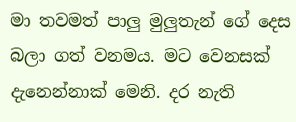මා තවමත් පාලු මුලුතැන් ගේ දෙස බලා ගත් වනමය. මට වෙනසක් දැනෙන්නාක් මෙනි. දර නැති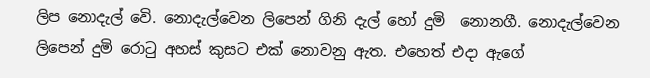ලිප නොදැල් වෙි. නොදැල්වෙන ලිපෙන් ගිනි දැල් හෝ දුමි  නොනගී. නොදැල්වෙන ලිපෙන් දුමි රොටු අහස් කුසට එක් නොවනු ඇත. එහෙත් එදා ඇගේ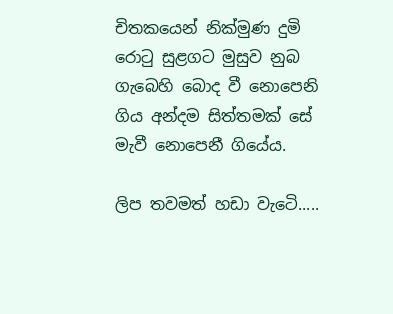චිතකයෙන් නික්මුණ දුමි රොටු සුළගට මුසුව නුබ ගැබෙහි බොද වී නොපෙනි ගිය අන්දම සිත්තමක් සේ මැවී නොපෙනී ගියේය.

ලිප තවමත් හඩා වැටෙි.....